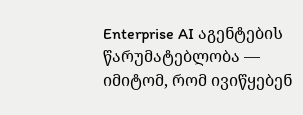Enterprise AI აგენტების წარუმატებლობა — იმიტომ, რომ ივიწყებენ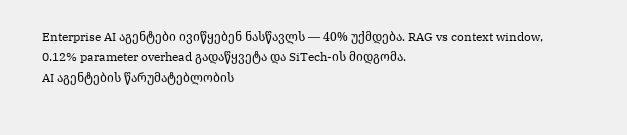Enterprise AI აგენტები ივიწყებენ ნასწავლს — 40% უქმდება. RAG vs context window, 0.12% parameter overhead გადაწყვეტა და SiTech-ის მიდგომა.
AI აგენტების წარუმატებლობის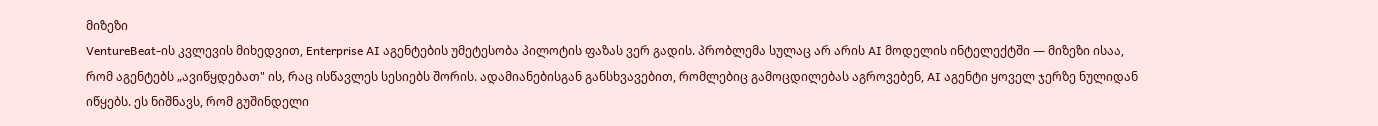მიზეზი
VentureBeat-ის კვლევის მიხედვით, Enterprise AI აგენტების უმეტესობა პილოტის ფაზას ვერ გადის. პრობლემა სულაც არ არის AI მოდელის ინტელექტში — მიზეზი ისაა, რომ აგენტებს „ავიწყდებათ" ის, რაც ისწავლეს სესიებს შორის. ადამიანებისგან განსხვავებით, რომლებიც გამოცდილებას აგროვებენ, AI აგენტი ყოველ ჯერზე ნულიდან იწყებს. ეს ნიშნავს, რომ გუშინდელი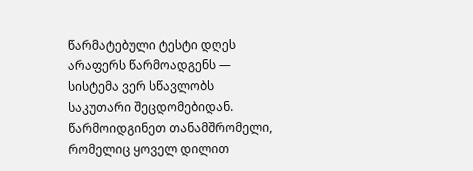წარმატებული ტესტი დღეს არაფერს წარმოადგენს — სისტემა ვერ სწავლობს საკუთარი შეცდომებიდან.
წარმოიდგინეთ თანამშრომელი, რომელიც ყოველ დილით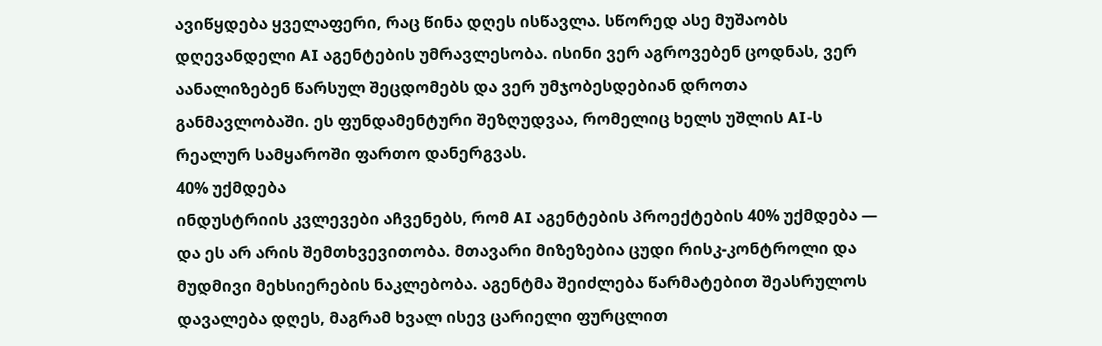ავიწყდება ყველაფერი, რაც წინა დღეს ისწავლა. სწორედ ასე მუშაობს დღევანდელი AI აგენტების უმრავლესობა. ისინი ვერ აგროვებენ ცოდნას, ვერ აანალიზებენ წარსულ შეცდომებს და ვერ უმჯობესდებიან დროთა განმავლობაში. ეს ფუნდამენტური შეზღუდვაა, რომელიც ხელს უშლის AI-ს რეალურ სამყაროში ფართო დანერგვას.
40% უქმდება
ინდუსტრიის კვლევები აჩვენებს, რომ AI აგენტების პროექტების 40% უქმდება — და ეს არ არის შემთხვევითობა. მთავარი მიზეზებია ცუდი რისკ-კონტროლი და მუდმივი მეხსიერების ნაკლებობა. აგენტმა შეიძლება წარმატებით შეასრულოს დავალება დღეს, მაგრამ ხვალ ისევ ცარიელი ფურცლით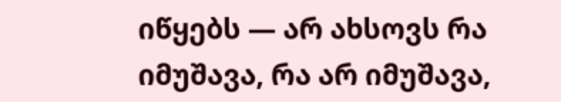იწყებს — არ ახსოვს რა იმუშავა, რა არ იმუშავა,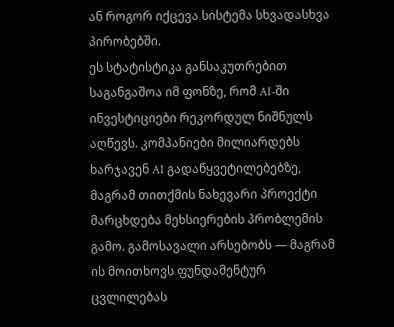ან როგორ იქცევა სისტემა სხვადასხვა პირობებში.
ეს სტატისტიკა განსაკუთრებით საგანგაშოა იმ ფონზე, რომ AI-ში ინვესტიციები რეკორდულ ნიშნულს აღწევს. კომპანიები მილიარდებს ხარჯავენ AI გადაწყვეტილებებზე, მაგრამ თითქმის ნახევარი პროექტი მარცხდება მეხსიერების პრობლემის გამო. გამოსავალი არსებობს — მაგრამ ის მოითხოვს ფუნდამენტურ ცვლილებას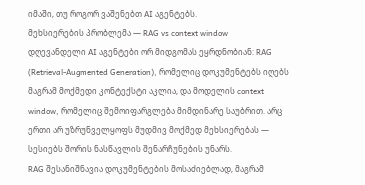იმაში, თუ როგორ ვაშენებთ AI აგენტებს.
მეხსიერების პრობლემა — RAG vs context window
დღევანდელი AI აგენტები ორ მიდგომას ეყრდნობიან: RAG (Retrieval-Augmented Generation), რომელიც დოკუმენტებს იღებს მაგრამ მოქმედი კონტექსტი აკლია, და მოდელის context window, რომელიც შემოიფარგლება მიმდინარე საუბრით. არც ერთი არ უზრუნველყოფს მუდმივ მოქმედ მეხსიერებას — სესიებს შორის ნასწავლის შენარჩუნების უნარს.
RAG შესანიშნავია დოკუმენტების მოსაძიებლად, მაგრამ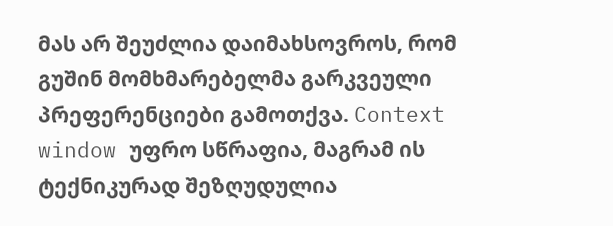მას არ შეუძლია დაიმახსოვროს, რომ გუშინ მომხმარებელმა გარკვეული პრეფერენციები გამოთქვა. Context window უფრო სწრაფია, მაგრამ ის ტექნიკურად შეზღუდულია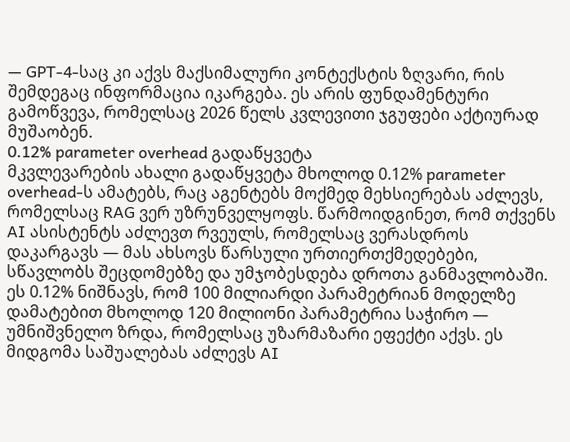— GPT-4-საც კი აქვს მაქსიმალური კონტექსტის ზღვარი, რის შემდეგაც ინფორმაცია იკარგება. ეს არის ფუნდამენტური გამოწვევა, რომელსაც 2026 წელს კვლევითი ჯგუფები აქტიურად მუშაობენ.
0.12% parameter overhead გადაწყვეტა
მკვლევარების ახალი გადაწყვეტა მხოლოდ 0.12% parameter overhead-ს ამატებს, რაც აგენტებს მოქმედ მეხსიერებას აძლევს, რომელსაც RAG ვერ უზრუნველყოფს. წარმოიდგინეთ, რომ თქვენს AI ასისტენტს აძლევთ რვეულს, რომელსაც ვერასდროს დაკარგავს — მას ახსოვს წარსული ურთიერთქმედებები, სწავლობს შეცდომებზე და უმჯობესდება დროთა განმავლობაში.
ეს 0.12% ნიშნავს, რომ 100 მილიარდი პარამეტრიან მოდელზე დამატებით მხოლოდ 120 მილიონი პარამეტრია საჭირო — უმნიშვნელო ზრდა, რომელსაც უზარმაზარი ეფექტი აქვს. ეს მიდგომა საშუალებას აძლევს AI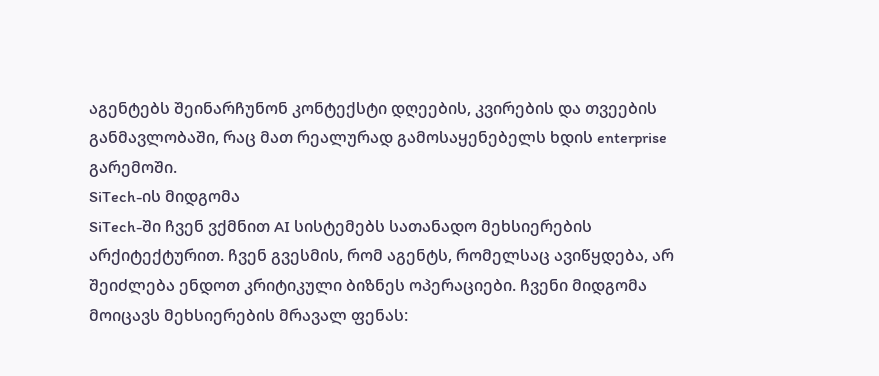აგენტებს შეინარჩუნონ კონტექსტი დღეების, კვირების და თვეების განმავლობაში, რაც მათ რეალურად გამოსაყენებელს ხდის enterprise გარემოში.
SiTech-ის მიდგომა
SiTech-ში ჩვენ ვქმნით AI სისტემებს სათანადო მეხსიერების არქიტექტურით. ჩვენ გვესმის, რომ აგენტს, რომელსაც ავიწყდება, არ შეიძლება ენდოთ კრიტიკული ბიზნეს ოპერაციები. ჩვენი მიდგომა მოიცავს მეხსიერების მრავალ ფენას: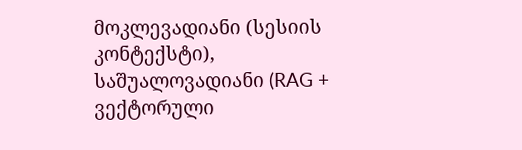მოკლევადიანი (სესიის კონტექსტი), საშუალოვადიანი (RAG + ვექტორული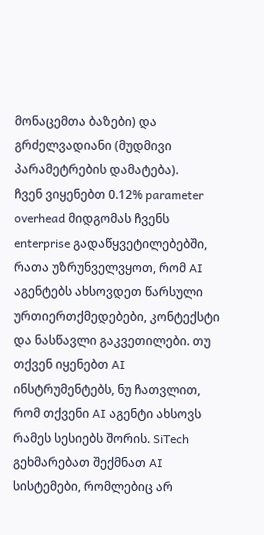მონაცემთა ბაზები) და გრძელვადიანი (მუდმივი პარამეტრების დამატება).
ჩვენ ვიყენებთ 0.12% parameter overhead მიდგომას ჩვენს enterprise გადაწყვეტილებებში, რათა უზრუნველვყოთ, რომ AI აგენტებს ახსოვდეთ წარსული ურთიერთქმედებები, კონტექსტი და ნასწავლი გაკვეთილები. თუ თქვენ იყენებთ AI ინსტრუმენტებს, ნუ ჩათვლით, რომ თქვენი AI აგენტი ახსოვს რამეს სესიებს შორის. SiTech გეხმარებათ შექმნათ AI სისტემები, რომლებიც არ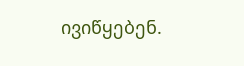ივიწყებენ.